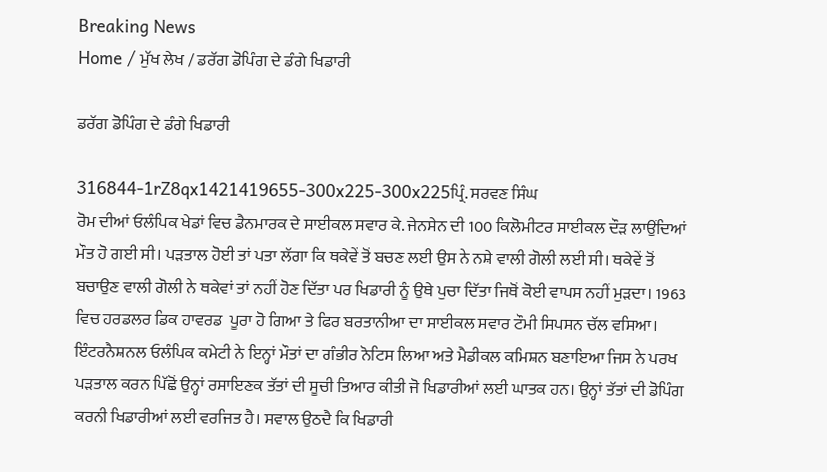Breaking News
Home / ਮੁੱਖ ਲੇਖ / ਡਰੱਗ ਡੋਪਿੰਗ ਦੇ ਡੰਗੇ ਖਿਡਾਰੀ

ਡਰੱਗ ਡੋਪਿੰਗ ਦੇ ਡੰਗੇ ਖਿਡਾਰੀ

316844-1rZ8qx1421419655-300x225-300x225ਪ੍ਰਿੰ. ਸਰਵਣ ਸਿੰਘ
ਰੋਮ ਦੀਆਂ ਓਲੰਪਿਕ ਖੇਡਾਂ ਵਿਚ ਡੈਨਮਾਰਕ ਦੇ ਸਾਈਕਲ ਸਵਾਰ ਕੇ. ਜੇਨਸੇਨ ਦੀ 100 ਕਿਲੋਮੀਟਰ ਸਾਈਕਲ ਦੌੜ ਲਾਉਂਦਿਆਂ ਮੌਤ ਹੋ ਗਈ ਸੀ। ਪੜਤਾਲ ਹੋਈ ਤਾਂ ਪਤਾ ਲੱਗਾ ਕਿ ਥਕੇਵੇਂ ਤੋਂ ਬਚਣ ਲਈ ਉਸ ਨੇ ਨਸ਼ੇ ਵਾਲੀ ਗੋਲੀ ਲਈ ਸੀ। ਥਕੇਵੇਂ ਤੋਂ ਬਚਾਉਣ ਵਾਲੀ ਗੋਲੀ ਨੇ ਥਕੇਵਾਂ ਤਾਂ ਨਹੀਂ ਹੋਣ ਦਿੱਤਾ ਪਰ ਖਿਡਾਰੀ ਨੂੰ ਉਥੇ ਪੁਚਾ ਦਿੱਤਾ ਜਿਥੋਂ ਕੋਈ ਵਾਪਸ ਨਹੀਂ ਮੁੜਦਾ। 1963 ਵਿਚ ਹਰਡਲਰ ਡਿਕ ਹਾਵਰਡ  ਪੂਰਾ ਹੋ ਗਿਆ ਤੇ ਫਿਰ ਬਰਤਾਨੀਆ ਦਾ ਸਾਈਕਲ ਸਵਾਰ ਟੌਮੀ ਸਿਪਸਨ ਚੱਲ ਵਸਿਆ।
ਇੰਟਰਨੈਸ਼ਨਲ ਓਲੰਪਿਕ ਕਮੇਟੀ ਨੇ ਇਨ੍ਹਾਂ ਮੌਤਾਂ ਦਾ ਗੰਭੀਰ ਨੋਟਿਸ ਲਿਆ ਅਤੇ ਮੈਡੀਕਲ ਕਮਿਸ਼ਨ ਬਣਾਇਆ ਜਿਸ ਨੇ ਪਰਖ ਪੜਤਾਲ ਕਰਨ ਪਿੱਛੋਂ ਉਨ੍ਹਾਂ ਰਸਾਇਣਕ ਤੱਤਾਂ ਦੀ ਸੂਚੀ ਤਿਆਰ ਕੀਤੀ ਜੋ ਖਿਡਾਰੀਆਂ ਲਈ ਘਾਤਕ ਹਨ। ਉਨ੍ਹਾਂ ਤੱਤਾਂ ਦੀ ਡੋਪਿੰਗ ਕਰਨੀ ਖਿਡਾਰੀਆਂ ਲਈ ਵਰਜਿਤ ਹੈ। ਸਵਾਲ ਉਠਦੈ ਕਿ ਖਿਡਾਰੀ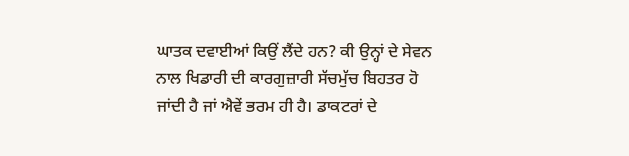ਘਾਤਕ ਦਵਾਈਆਂ ਕਿਉਂ ਲੈਂਦੇ ਹਨ? ਕੀ ਉਨ੍ਹਾਂ ਦੇ ਸੇਵਨ ਨਾਲ ਖਿਡਾਰੀ ਦੀ ਕਾਰਗੁਜ਼ਾਰੀ ਸੱਚਮੁੱਚ ਬਿਹਤਰ ਹੋ ਜਾਂਦੀ ਹੈ ਜਾਂ ਐਵੇਂ ਭਰਮ ਹੀ ਹੈ। ਡਾਕਟਰਾਂ ਦੇ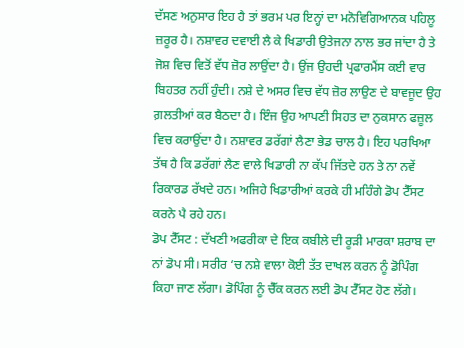ਦੱਸਣ ਅਨੁਸਾਰ ਇਹ ਹੈ ਤਾਂ ਭਰਮ ਪਰ ਇਨ੍ਹਾਂ ਦਾ ਮਨੋਵਿਗਿਆਨਕ ਪਹਿਲੂ ਜ਼ਰੂਰ ਹੈ। ਨਸ਼ਾਵਰ ਦਵਾਈ ਲੈ ਕੇ ਖਿਡਾਰੀ ਉਤੇਜਨਾ ਨਾਲ ਭਰ ਜਾਂਦਾ ਹੈ ਤੇ ਜੋਸ਼ ਵਿਚ ਵਿਤੋਂ ਵੱਧ ਜ਼ੋਰ ਲਾਉਂਦਾ ਹੈ। ਉਂਜ ਉਹਦੀ ਪ੍ਰਫਾਰਮੈਂਸ ਕਈ ਵਾਰ ਬਿਹਤਰ ਨਹੀਂ ਹੁੰਦੀ। ਨਸ਼ੇ ਦੇ ਅਸਰ ਵਿਚ ਵੱਧ ਜ਼ੋਰ ਲਾਉਣ ਦੇ ਬਾਵਜੂਦ ਉਹ ਗ਼ਲਤੀਆਂ ਕਰ ਬੈਠਦਾ ਹੈ। ਇੰਜ ਉਹ ਆਪਣੀ ਸਿਹਤ ਦਾ ਨੁਕਸਾਨ ਫਜ਼ੂਲ ਵਿਚ ਕਰਾਉਂਦਾ ਹੈ। ਨਸ਼ਾਵਰ ਡਰੱਗਾਂ ਲੈਣਾ ਭੇਡ ਚਾਲ ਹੈ। ਇਹ ਪਰਖਿਆ ਤੱਥ ਹੈ ਕਿ ਡਰੱਗਾਂ ਲੈਣ ਵਾਲੇ ਖਿਡਾਰੀ ਨਾ ਕੱਪ ਜਿੱਤਦੇ ਹਨ ਤੇ ਨਾ ਨਵੇਂ ਰਿਕਾਰਡ ਰੱਖਦੇ ਹਨ। ਅਜਿਹੇ ਖਿਡਾਰੀਆਂ ਕਰਕੇ ਹੀ ਮਹਿੰਗੇ ਡੋਪ ਟੈੱਸਟ ਕਰਨੇ ਪੈ ਰਹੇ ਹਨ।
ਡੋਪ ਟੈੱਸਟ : ਦੱਖਣੀ ਅਫਰੀਕਾ ਦੇ ਇਕ ਕਬੀਲੇ ਦੀ ਰੂੜੀ ਮਾਰਕਾ ਸ਼ਰਾਬ ਦਾ ਨਾਂ ਡੋਪ ਸੀ। ਸਰੀਰ ‘ਚ ਨਸ਼ੇ ਵਾਲਾ ਕੋਈ ਤੱਤ ਦਾਖਲ ਕਰਨ ਨੂੰ ਡੋਪਿੰਗ ਕਿਹਾ ਜਾਣ ਲੱਗਾ। ਡੋਪਿੰਗ ਨੂੰ ਚੈੱਕ ਕਰਨ ਲਈ ਡੋਪ ਟੈੱਸਟ ਹੋਣ ਲੱਗੇ।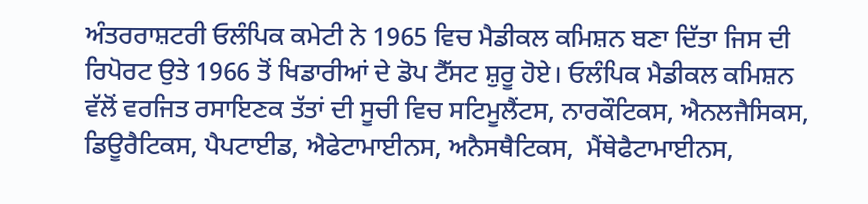ਅੰਤਰਰਾਸ਼ਟਰੀ ਓਲੰਪਿਕ ਕਮੇਟੀ ਨੇ 1965 ਵਿਚ ਮੈਡੀਕਲ ਕਮਿਸ਼ਨ ਬਣਾ ਦਿੱਤਾ ਜਿਸ ਦੀ ਰਿਪੋਰਟ ਉਤੇ 1966 ਤੋਂ ਖਿਡਾਰੀਆਂ ਦੇ ਡੋਪ ਟੈੱਸਟ ਸ਼ੁਰੂ ਹੋਏ। ਓਲੰਪਿਕ ਮੈਡੀਕਲ ਕਮਿਸ਼ਨ ਵੱਲੋਂ ਵਰਜਿਤ ਰਸਾਇਣਕ ਤੱਤਾਂ ਦੀ ਸੂਚੀ ਵਿਚ ਸਟਿਮੂਲੈਂਟਸ, ਨਾਰਕੌਟਿਕਸ, ਐਨਲਜੈਸਿਕਸ, ਡਿਊਰੈਟਿਕਸ, ਪੈਪਟਾਈਡ, ਐਫੇਟਾਮਾਈਨਸ, ਅਨੈਸਥੈਟਿਕਸ,  ਮੈਂਥੇਫੈਟਾਮਾਈਨਸ,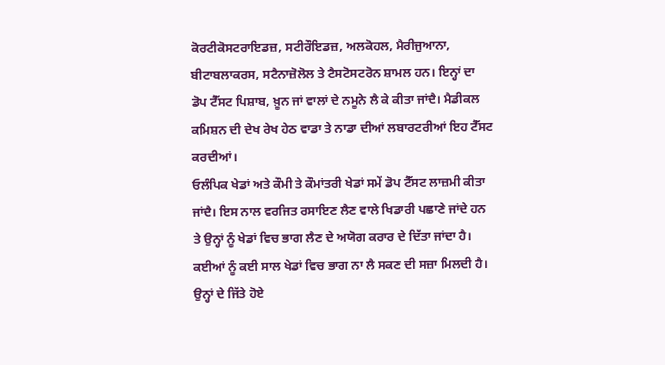ਕੋਰਟੀਕੋਸਟਰਾਇਡਜ਼, ਸਟੀਰੌਇਡਜ਼, ਅਲਕੋਹਲ, ਮੈਰੀਜੁਆਨਾ, ਬੀਟਾਬਲਾਕਰਸ, ਸਟੈਨਾਜ਼ੋਲੋਲ ਤੇ ਟੈਸਟੋਸਟਰੋਨ ਸ਼ਾਮਲ ਹਨ। ਇਨ੍ਹਾਂ ਦਾ ਡੋਪ ਟੈੱਸਟ ਪਿਸ਼ਾਬ, ਖ਼ੂਨ ਜਾਂ ਵਾਲਾਂ ਦੇ ਨਮੂਨੇ ਲੈ ਕੇ ਕੀਤਾ ਜਾਂਦੈ। ਮੈਡੀਕਲ ਕਮਿਸ਼ਨ ਦੀ ਦੇਖ ਰੇਖ ਹੇਠ ਵਾਡਾ ਤੇ ਨਾਡਾ ਦੀਆਂ ਲਬਾਰਟਰੀਆਂ ਇਹ ਟੈੱਸਟ ਕਰਦੀਆਂ।
ਓਲੰਪਿਕ ਖੇਡਾਂ ਅਤੇ ਕੌਮੀ ਤੇ ਕੌਮਾਂਤਰੀ ਖੇਡਾਂ ਸਮੇਂ ਡੋਪ ਟੈੱਸਟ ਲਾਜ਼ਮੀ ਕੀਤਾ ਜਾਂਦੈ। ਇਸ ਨਾਲ ਵਰਜਿਤ ਰਸਾਇਣ ਲੈਣ ਵਾਲੇ ਖਿਡਾਰੀ ਪਛਾਣੇ ਜਾਂਦੇ ਹਨ ਤੇ ਉਨ੍ਹਾਂ ਨੂੰ ਖੇਡਾਂ ਵਿਚ ਭਾਗ ਲੈਣ ਦੇ ਅਯੋਗ ਕਰਾਰ ਦੇ ਦਿੱਤਾ ਜਾਂਦਾ ਹੈ। ਕਈਆਂ ਨੂੰ ਕਈ ਸਾਲ ਖੇਡਾਂ ਵਿਚ ਭਾਗ ਨਾ ਲੈ ਸਕਣ ਦੀ ਸਜ਼ਾ ਮਿਲਦੀ ਹੈ। ਉਨ੍ਹਾਂ ਦੇ ਜਿੱਤੇ ਹੋਏ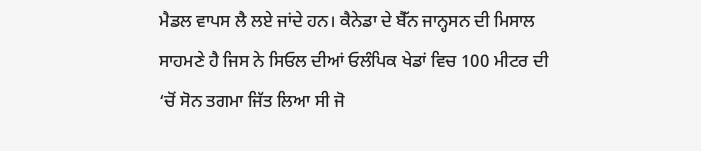ਮੈਡਲ ਵਾਪਸ ਲੈ ਲਏ ਜਾਂਦੇ ਹਨ। ਕੈਨੇਡਾ ਦੇ ਬੈੱਨ ਜਾਨ੍ਹਸਨ ਦੀ ਮਿਸਾਲ ਸਾਹਮਣੇ ਹੈ ਜਿਸ ਨੇ ਸਿਓਲ ਦੀਆਂ ਓਲੰਪਿਕ ਖੇਡਾਂ ਵਿਚ 100 ਮੀਟਰ ਦੀ ‘ਚੋਂ ਸੋਨ ਤਗਮਾ ਜਿੱਤ ਲਿਆ ਸੀ ਜੋ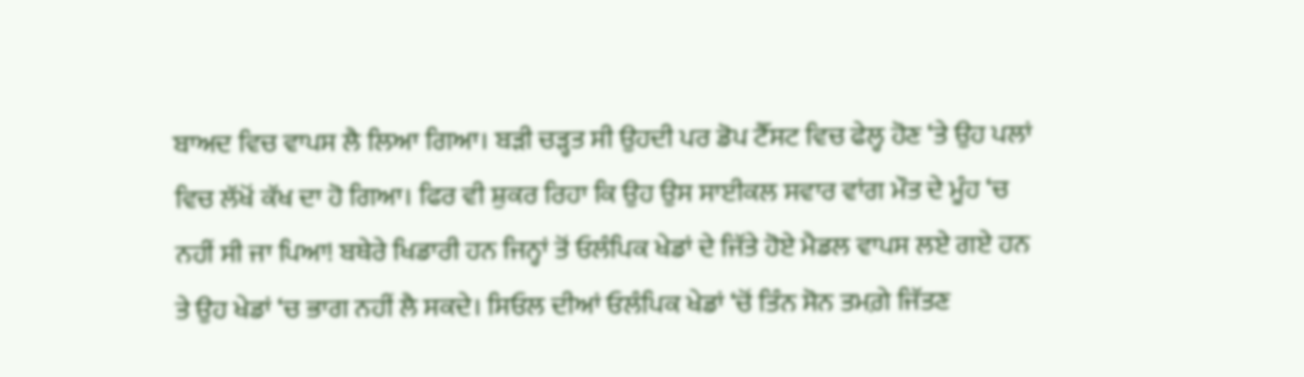ਬਾਅਦ ਵਿਚ ਵਾਪਸ ਲੈ ਲਿਆ ਗਿਆ। ਬੜੀ ਚੜ੍ਹਤ ਸੀ ਉਹਦੀ ਪਰ ਡੋਪ ਟੈੱਸਟ ਵਿਚ ਫੇਲ੍ਹ ਹੋਣ ‘ਤੇ ਉਹ ਪਲਾਂ ਵਿਚ ਲੱਖੋਂ ਕੱਖ ਦਾ ਹੋ ਗਿਆ। ਫਿਰ ਵੀ ਸ਼ੁਕਰ ਰਿਹਾ ਕਿ ਉਹ ਉਸ ਸਾਈਕਲ ਸਵਾਰ ਵਾਂਗ ਮੌਤ ਦੇ ਮੂੰਹ ‘ਚ ਨਹੀਂ ਸੀ ਜਾ ਪਿਆ! ਬਥੇਰੇ ਖਿਡਾਰੀ ਹਨ ਜਿਨ੍ਹਾਂ ਤੋਂ ਓਲੰਪਿਕ ਖੇਡਾਂ ਦੇ ਜਿੱਤੇ ਹੋਏ ਮੈਡਲ ਵਾਪਸ ਲਏ ਗਏ ਹਨ ਤੇ ਉਹ ਖੇਡਾਂ ‘ਚ ਭਾਗ ਨਹੀਂ ਲੈ ਸਕਦੇ। ਸਿਓਲ ਦੀਆਂ ਓਲੰਪਿਕ ਖੇਡਾਂ ‘ਚੋਂ ਤਿੰਨ ਸੋਨ ਤਮਗ਼ੇ ਜਿੱਤਣ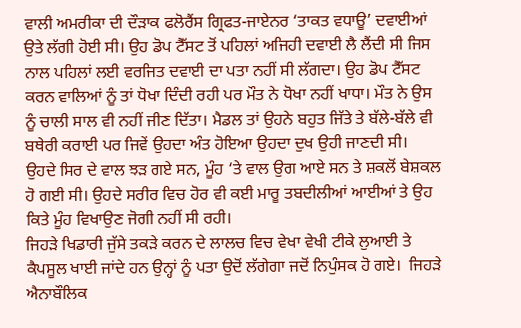ਵਾਲੀ ਅਮਰੀਕਾ ਦੀ ਦੌੜਾਕ ਫਲੋਰੈਂਸ ਗ੍ਰਿਫਤ-ਜਾਏਨਰ ‘ਤਾਕਤ ਵਧਾਊ’ ਦਵਾਈਆਂ ਉਤੇ ਲੱਗੀ ਹੋਈ ਸੀ। ਉਹ ਡੋਪ ਟੈੱਸਟ ਤੋਂ ਪਹਿਲਾਂ ਅਜਿਹੀ ਦਵਾਈ ਲੈ ਲੈਂਦੀ ਸੀ ਜਿਸ ਨਾਲ ਪਹਿਲਾਂ ਲਈ ਵਰਜਿਤ ਦਵਾਈ ਦਾ ਪਤਾ ਨਹੀਂ ਸੀ ਲੱਗਦਾ। ਉਹ ਡੋਪ ਟੈੱਸਟ ਕਰਨ ਵਾਲਿਆਂ ਨੂੰ ਤਾਂ ਧੋਖਾ ਦਿੰਦੀ ਰਹੀ ਪਰ ਮੌਤ ਨੇ ਧੋਖਾ ਨਹੀਂ ਖਾਧਾ। ਮੌਤ ਨੇ ਉਸ ਨੂੰ ਚਾਲੀ ਸਾਲ ਵੀ ਨਹੀਂ ਜੀਣ ਦਿੱਤਾ। ਮੈਡਲ ਤਾਂ ਉਹਨੇ ਬਹੁਤ ਜਿੱਤੇ ਤੇ ਬੱਲੇ-ਬੱਲੇ ਵੀ ਬਥੇਰੀ ਕਰਾਈ ਪਰ ਜਿਵੇਂ ਉਹਦਾ ਅੰਤ ਹੋਇਆ ਉਹਦਾ ਦੁਖ ਉਹੀ ਜਾਣਦੀ ਸੀ। ਉਹਦੇ ਸਿਰ ਦੇ ਵਾਲ ਝੜ ਗਏ ਸਨ, ਮੂੰਹ ‘ਤੇ ਵਾਲ ਉਗ ਆਏ ਸਨ ਤੇ ਸ਼ਕਲੋਂ ਬੇਸ਼ਕਲ ਹੋ ਗਈ ਸੀ। ਉਹਦੇ ਸਰੀਰ ਵਿਚ ਹੋਰ ਵੀ ਕਈ ਮਾਰੂ ਤਬਦੀਲੀਆਂ ਆਈਆਂ ਤੇ ਉਹ ਕਿਤੇ ਮੂੰਹ ਵਿਖਾਉਣ ਜੋਗੀ ਨਹੀਂ ਸੀ ਰਹੀ।
ਜਿਹੜੇ ਖਿਡਾਰੀ ਜੁੱਸੇ ਤਕੜੇ ਕਰਨ ਦੇ ਲਾਲਚ ਵਿਚ ਵੇਖਾ ਵੇਖੀ ਟੀਕੇ ਲੁਆਈ ਤੇ ਕੈਪਸੂਲ ਖਾਈ ਜਾਂਦੇ ਹਨ ਉਨ੍ਹਾਂ ਨੂੰ ਪਤਾ ਉਦੋਂ ਲੱਗੇਗਾ ਜਦੋਂ ਨਿਪੁੰਸਕ ਹੋ ਗਏ।  ਜਿਹੜੇ ਐਨਾਬੌਲਿਕ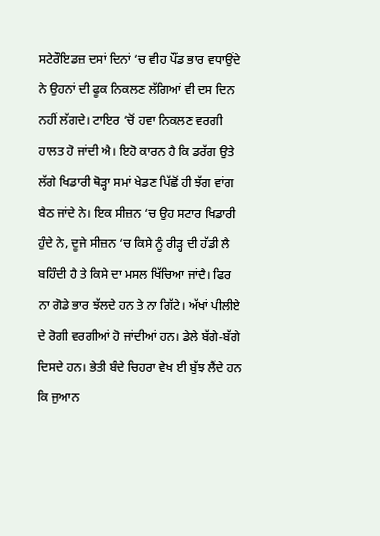ਸਟੇਰੌਇਡਜ਼ ਦਸਾਂ ਦਿਨਾਂ ‘ਚ ਵੀਹ ਪੌਂਡ ਭਾਰ ਵਧਾਉਂਦੇ ਨੇ ਉਹਨਾਂ ਦੀ ਫੂਕ ਨਿਕਲਣ ਲੱਗਿਆਂ ਵੀ ਦਸ ਦਿਨ ਨਹੀਂ ਲੱਗਦੇ। ਟਾਇਰ ‘ਚੋਂ ਹਵਾ ਨਿਕਲਣ ਵਰਗੀ ਹਾਲਤ ਹੋ ਜਾਂਦੀ ਐ। ਇਹੋ ਕਾਰਨ ਹੈ ਕਿ ਡਰੱਗ ਉਤੇ ਲੱਗੇ ਖਿਡਾਰੀ ਥੋੜ੍ਹਾ ਸਮਾਂ ਖੇਡਣ ਪਿੱਛੋਂ ਹੀ ਝੱਗ ਵਾਂਗ ਬੈਠ ਜਾਂਦੇ ਨੇ। ਇਕ ਸੀਜ਼ਨ ‘ਚ ਉਹ ਸਟਾਰ ਖਿਡਾਰੀ ਹੁੰਦੇ ਨੇ, ਦੂਜੇ ਸੀਜ਼ਨ ‘ਚ ਕਿਸੇ ਨੂੰ ਰੀੜ੍ਹ ਦੀ ਹੱਡੀ ਲੈ ਬਹਿੰਦੀ ਹੈ ਤੇ ਕਿਸੇ ਦਾ ਮਸਲ ਖਿੱਚਿਆ ਜਾਂਦੈ। ਫਿਰ ਨਾ ਗੋਡੇ ਭਾਰ ਝੱਲਦੇ ਹਨ ਤੇ ਨਾ ਗਿੱਟੇ। ਅੱਖਾਂ ਪੀਲੀਏ ਦੇ ਰੋਗੀ ਵਰਗੀਆਂ ਹੋ ਜਾਂਦੀਆਂ ਹਨ। ਡੇਲੇ ਬੱਗੇ-ਬੱਗੇ ਦਿਸਦੇ ਹਨ। ਭੇਤੀ ਬੰਦੇ ਚਿਹਰਾ ਵੇਖ ਈ ਬੁੱਝ ਲੈਂਦੇ ਹਨ ਕਿ ਜੁਆਨ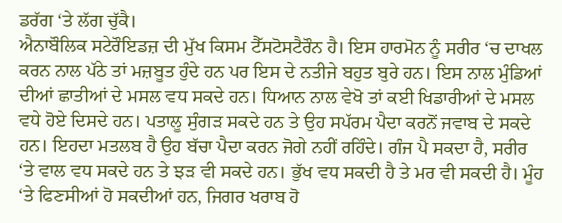ਡਰੱਗ ‘ਤੇ ਲੱਗ ਚੁੱਕੈ।
ਐਨਾਬੌਲਿਕ ਸਟੇਰੌਇਡਜ਼ ਦੀ ਮੁੱਖ ਕਿਸਮ ਟੈੱਸਟੋਸਟੈਰੌਨ ਹੈ। ਇਸ ਹਾਰਮੋਨ ਨੂੰ ਸਰੀਰ ‘ਚ ਦਾਖਲ ਕਰਨ ਨਾਲ ਪੱਠੇ ਤਾਂ ਮਜ਼ਬੂਤ ਹੁੰਦੇ ਹਨ ਪਰ ਇਸ ਦੇ ਨਤੀਜੇ ਬਹੁਤ ਬੁਰੇ ਹਨ। ਇਸ ਨਾਲ ਮੁੰਡਿਆਂ ਦੀਆਂ ਛਾਤੀਆਂ ਦੇ ਮਸਲ ਵਧ ਸਕਦੇ ਹਨ। ਧਿਆਨ ਨਾਲ ਵੇਖੋ ਤਾਂ ਕਈ ਖਿਡਾਰੀਆਂ ਦੇ ਮਸਲ ਵਧੇ ਹੋਏ ਦਿਸਦੇ ਹਨ। ਪਤਾਲੂ ਸੁੰਗੜ ਸਕਦੇ ਹਨ ਤੇ ਉਹ ਸਪੱਰਮ ਪੈਦਾ ਕਰਨੋਂ ਜਵਾਬ ਦੇ ਸਕਦੇ ਹਨ। ਇਹਦਾ ਮਤਲਬ ਹੈ ਉਹ ਬੱਚਾ ਪੈਦਾ ਕਰਨ ਜੋਗੇ ਨਹੀਂ ਰਹਿੰਦੇ। ਗੰਜ ਪੈ ਸਕਦਾ ਹੈ, ਸਰੀਰ ‘ਤੇ ਵਾਲ ਵਧ ਸਕਦੇ ਹਨ ਤੇ ਝੜ ਵੀ ਸਕਦੇ ਹਨ। ਭੁੱਖ ਵਧ ਸਕਦੀ ਹੈ ਤੇ ਮਰ ਵੀ ਸਕਦੀ ਹੈ। ਮੂੰਹ ‘ਤੇ ਫਿਣਸੀਆਂ ਹੋ ਸਕਦੀਆਂ ਹਨ, ਜਿਗਰ ਖਰਾਬ ਹੋ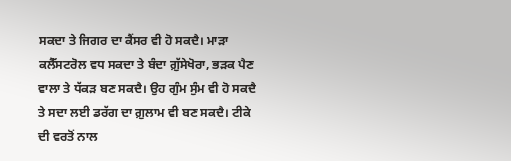ਸਕਦਾ ਤੇ ਜਿਗਰ ਦਾ ਕੈਂਸਰ ਵੀ ਹੋ ਸਕਦੈ। ਮਾੜਾ ਕਲੈੱਸਟਰੋਲ ਵਧ ਸਕਦਾ ਤੇ ਬੰਦਾ ਗ਼ੁੱਸੇਖੋਰਾ, ਭੜਕ ਪੈਣ ਵਾਲਾ ਤੇ ਧੱਕੜ ਬਣ ਸਕਦੈ। ਉਹ ਗੁੰਮ ਸੁੰਮ ਵੀ ਹੋ ਸਕਦੈ ਤੇ ਸਦਾ ਲਈ ਡਰੱਗ ਦਾ ਗ਼ੁਲਾਮ ਵੀ ਬਣ ਸਕਦੈ। ਟੀਕੇ ਦੀ ਵਰਤੋਂ ਨਾਲ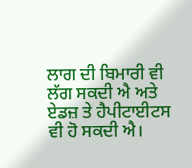ਲਾਗ ਦੀ ਬਿਮਾਰੀ ਵੀ ਲੱਗ ਸਕਦੀ ਐ ਅਤੇ ਏਡਜ਼ ਤੇ ਹੈਪੀਟਾਈਟਸ ਵੀ ਹੋ ਸਕਦੀ ਐ।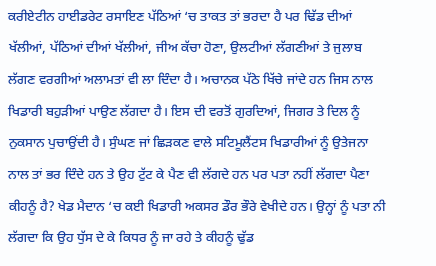ਕਰੀਏਟੀਨ ਹਾਈਡਰੇਟ ਰਸਾਇਣ ਪੱਠਿਆਂ ‘ਚ ਤਾਕਤ ਤਾਂ ਭਰਦਾ ਹੈ ਪਰ ਢਿੱਡ ਦੀਆਂ ਖੱਲੀਆਂ, ਪੱਠਿਆਂ ਦੀਆਂ ਖੱਲੀਆਂ, ਜੀਅ ਕੱਚਾ ਹੋਣਾ, ਉਲਟੀਆਂ ਲੱਗਣੀਆਂ ਤੇ ਜੁਲਾਬ ਲੱਗਣ ਵਰਗੀਆਂ ਅਲਾਮਤਾਂ ਵੀ ਲਾ ਦਿੰਦਾ ਹੈ। ਅਚਾਨਕ ਪੱਠੇ ਖਿੱਚੇ ਜਾਂਦੇ ਹਨ ਜਿਸ ਨਾਲ ਖਿਡਾਰੀ ਬਹੁੜੀਆਂ ਪਾਉਣ ਲੱਗਦਾ ਹੈ। ਇਸ ਦੀ ਵਰਤੋਂ ਗੁਰਦਿਆਂ, ਜਿਗਰ ਤੇ ਦਿਲ ਨੂੰ ਨੁਕਸਾਨ ਪੁਚਾਉਂਦੀ ਹੈ। ਸੁੰਘਣ ਜਾਂ ਛਿੜਕਣ ਵਾਲੇ ਸਟਿਮੂਲੈਂਟਸ ਖਿਡਾਰੀਆਂ ਨੂੰ ਉਤੇਜਨਾ ਨਾਲ ਤਾਂ ਭਰ ਦਿੰਦੇ ਹਨ ਤੇ ਉਹ ਟੁੱਟ ਕੇ ਪੈਣ ਵੀ ਲੱਗਦੇ ਹਨ ਪਰ ਪਤਾ ਨਹੀਂ ਲੱਗਦਾ ਪੈਣਾ ਕੀਹਨੂੰ ਹੈ? ਖੇਡ ਮੈਦਾਨ ‘ਚ ਕਈ ਖਿਡਾਰੀ ਅਕਸਰ ਡੌਰ ਭੌਰੇ ਵੇਖੀਦੇ ਹਨ। ਉਨ੍ਹਾਂ ਨੂੰ ਪਤਾ ਨੀ ਲੱਗਦਾ ਕਿ ਉਹ ਧੁੱਸ ਦੇ ਕੇ ਕਿਧਰ ਨੂੰ ਜਾ ਰਹੇ ਤੇ ਕੀਹਨੂੰ ਢੁੱਡ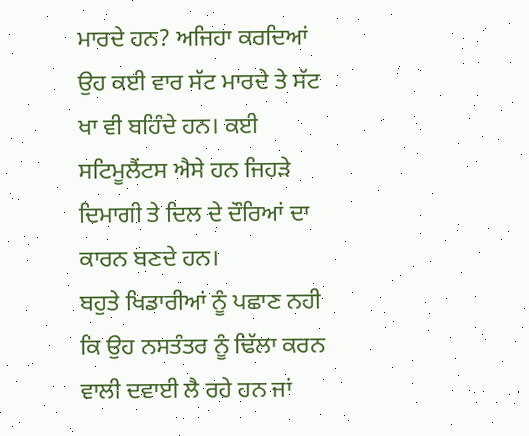ਮਾਰਦੇ ਹਨ? ਅਜਿਹਾ ਕਰਦਿਆਂ ਉਹ ਕਈ ਵਾਰ ਸੱਟ ਮਾਰਦੇ ਤੇ ਸੱਟ ਖਾ ਵੀ ਬਹਿੰਦੇ ਹਨ। ਕਈ ਸਟਿਮੂਲੈਂਟਸ ਐਸੇ ਹਨ ਜਿਹੜੇ ਦਿਮਾਗੀ ਤੇ ਦਿਲ ਦੇ ਦੌਰਿਆਂ ਦਾ ਕਾਰਨ ਬਣਦੇ ਹਨ।
ਬਹੁਤੇ ਖਿਡਾਰੀਆਂ ਨੂੰ ਪਛਾਣ ਨਹੀ ਕਿ ਉਹ ਨਸਤੰਤਰ ਨੂੰ ਢਿੱਲਾ ਕਰਨ ਵਾਲੀ ਦਵਾਈ ਲੈ ਰਹੇ ਹਨ ਜਾਂ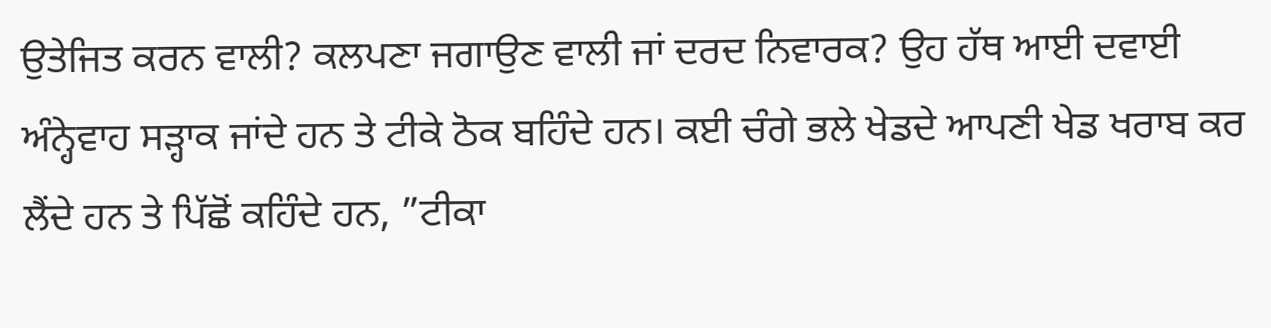ਉਤੇਜਿਤ ਕਰਨ ਵਾਲੀ? ਕਲਪਣਾ ਜਗਾਉਣ ਵਾਲੀ ਜਾਂ ਦਰਦ ਨਿਵਾਰਕ? ਉਹ ਹੱਥ ਆਈ ਦਵਾਈ ਅੰਨ੍ਹੇਵਾਹ ਸੜ੍ਹਾਕ ਜਾਂਦੇ ਹਨ ਤੇ ਟੀਕੇ ਠੋਕ ਬਹਿੰਦੇ ਹਨ। ਕਈ ਚੰਗੇ ਭਲੇ ਖੇਡਦੇ ਆਪਣੀ ਖੇਡ ਖਰਾਬ ਕਰ ਲੈਂਦੇ ਹਨ ਤੇ ਪਿੱਛੋਂ ਕਹਿੰਦੇ ਹਨ, ”ਟੀਕਾ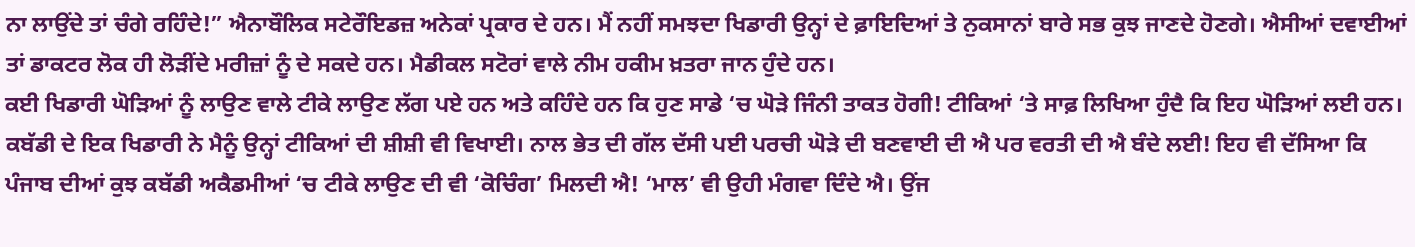ਨਾ ਲਾਉਂਦੇ ਤਾਂ ਚੰਗੇ ਰਹਿੰਦੇ!” ਐਨਾਬੌਲਿਕ ਸਟੇਰੌਇਡਜ਼ ਅਨੇਕਾਂ ਪ੍ਰਕਾਰ ਦੇ ਹਨ। ਮੈਂ ਨਹੀਂ ਸਮਝਦਾ ਖਿਡਾਰੀ ਉਨ੍ਹਾਂ ਦੇ ਫ਼ਾਇਦਿਆਂ ਤੇ ਨੁਕਸਾਨਾਂ ਬਾਰੇ ਸਭ ਕੁਝ ਜਾਣਦੇ ਹੋਣਗੇ। ਐਸੀਆਂ ਦਵਾਈਆਂ ਤਾਂ ਡਾਕਟਰ ਲੋਕ ਹੀ ਲੋੜੀਂਦੇ ਮਰੀਜ਼ਾਂ ਨੂੰ ਦੇ ਸਕਦੇ ਹਨ। ਮੈਡੀਕਲ ਸਟੋਰਾਂ ਵਾਲੇ ਨੀਮ ਹਕੀਮ ਖ਼ਤਰਾ ਜਾਨ ਹੁੰਦੇ ਹਨ।
ਕਈ ਖਿਡਾਰੀ ਘੋੜਿਆਂ ਨੂੰ ਲਾਉਣ ਵਾਲੇ ਟੀਕੇ ਲਾਉਣ ਲੱਗ ਪਏ ਹਨ ਅਤੇ ਕਹਿੰਦੇ ਹਨ ਕਿ ਹੁਣ ਸਾਡੇ ‘ਚ ਘੋੜੇ ਜਿੰਨੀ ਤਾਕਤ ਹੋਗੀ! ਟੀਕਿਆਂ ‘ਤੇ ਸਾਫ਼ ਲਿਖਿਆ ਹੁੰਦੈ ਕਿ ਇਹ ਘੋੜਿਆਂ ਲਈ ਹਨ। ਕਬੱਡੀ ਦੇ ਇਕ ਖਿਡਾਰੀ ਨੇ ਮੈਨੂੰ ਉਨ੍ਹਾਂ ਟੀਕਿਆਂ ਦੀ ਸ਼ੀਸ਼ੀ ਵੀ ਵਿਖਾਈ। ਨਾਲ ਭੇਤ ਦੀ ਗੱਲ ਦੱਸੀ ਪਈ ਪਰਚੀ ਘੋੜੇ ਦੀ ਬਣਵਾਈ ਦੀ ਐ ਪਰ ਵਰਤੀ ਦੀ ਐ ਬੰਦੇ ਲਈ! ਇਹ ਵੀ ਦੱਸਿਆ ਕਿ ਪੰਜਾਬ ਦੀਆਂ ਕੁਝ ਕਬੱਡੀ ਅਕੈਡਮੀਆਂ ‘ਚ ਟੀਕੇ ਲਾਉਣ ਦੀ ਵੀ ‘ਕੋਚਿੰਗ’ ਮਿਲਦੀ ਐ! ‘ਮਾਲ’ ਵੀ ਉਹੀ ਮੰਗਵਾ ਦਿੰਦੇ ਐ। ਉਂਜ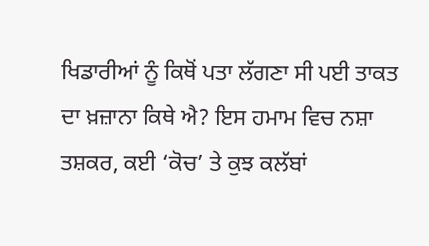ਖਿਡਾਰੀਆਂ ਨੂੰ ਕਿਥੋਂ ਪਤਾ ਲੱਗਣਾ ਸੀ ਪਈ ਤਾਕਤ ਦਾ ਖ਼ਜ਼ਾਨਾ ਕਿਥੇ ਐ? ਇਸ ਹਮਾਮ ਵਿਚ ਨਸ਼ਾ ਤਸ਼ਕਰ, ਕਈ ‘ਕੋਚ’ ਤੇ ਕੁਝ ਕਲੱਬਾਂ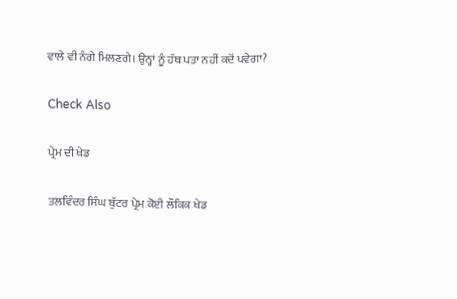ਵਾਲੇ ਵੀ ਨੰਗੇ ਮਿਲਣਗੇ। ਉਨ੍ਹਾਂ ਨੂੰ ਹੱਥ ਪਤਾ ਨਹੀਂ ਕਦੋਂ ਪਵੇਗਾ?

Check Also

ਪ੍ਰੇਮ ਦੀ ਖੇਡ

ਤਲਵਿੰਦਰ ਸਿੰਘ ਬੁੱਟਰ ਪ੍ਰੇਮ ਕੋਈ ਲੌਕਿਕ ਖੇਡ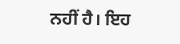ਨਹੀਂ ਹੈ। ਇਹ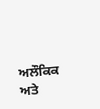ਅਲੌਕਿਕ ਅਤੇ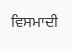ਵਿਸਮਾਦੀ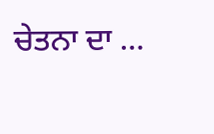ਚੇਤਨਾ ਦਾ …